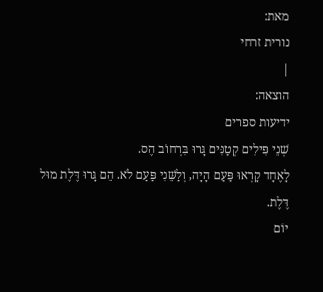מאת:
נורית זרחי
|
הוצאה:
ידיעות ספרים
שְׁנֵי פִּילִים קְטַנִּים גָּרוּ בִּרְחוֹב הֶס.
לָאֶחָד קָרְאוּ פַּעַם הָיָה, וְלַשֵּׁנִי פַּעַם לֹא. הֵם גָּרוּ דֶּלֶת מוּל דֶּלֶת.
יוֹם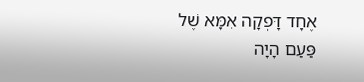אֶחָד דָּפְקָה אִמָּא שֶׁל פַּעַם הָיָה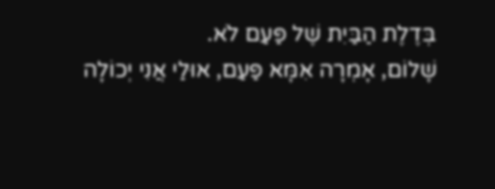בְּדֶלֶת הַבַּיִת שֶׁל פַּעַם לֹא.
שָׁלוֹם, אָמְרָה אִמָּא פַּעַם, אוּלַי אֲנִי יְכוֹלָה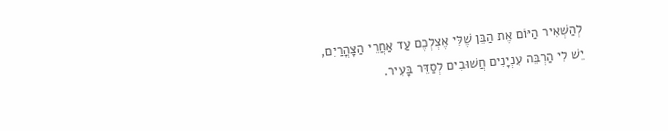לְהַשְׁאִיר הַיּוֹם אֶת הַבֵּן שֶׁלִּי אֶצְלְכֶם עַד אַחֲרֵי הַצָּהֳרַיִם,
יֵשׁ לִי הַרְבֵּה עִנְיָנִים חֲשׁוּבִים לְסַדֵּר בָּעִיר.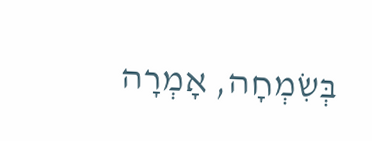בְּשִׂמְחָה, אָמְרָה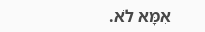אִמָּא לֹא.